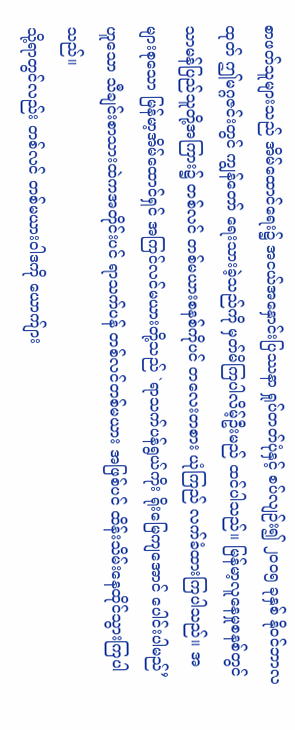စာဖတ်သူများသည် အိမ်ထောင်ရေး၌ အငယ်အနှောင်းပြဿနာ ရှုပ်တတ်ပုံနှင့် စပ်လျဉ်း၍ ၂ဝဝ၅ ခုနှစ် နိုဝင်ဘာလထုတ် ဤမဂ္ဂဇင်းတွင် ကျွန်တော် ရေးသားခဲ့သည်ကို မှတ်မိကြပါလိမ့်ဦးမည် ထင်ပါသည်။ မြန်မာ့လူနေမှုစနစ်တွင် သာမန်ပြည်သူတို့အကြား၌ တစ်လင် တစ်မယားစနစ်ကိုပင် တလေးတစား ယုံကြည် လက်ခံထားကြပါသည်။ အများစုသော မြန်မာ့အိမ်ထောင်ရှင် အကြင်လင်မယားတို့သည် `ရာသက်ပန်ရွယ်ကိုး ရိုးမြေကျအောင် ပေါင်းပါမည်’ ဟူသော သီချင်းစာသားထဲကအတိုင်းပင် ရာသက်ပန် တစ်လင်တစ်မယား အဖြစ်ပင် ထိန်းသိမ်းနေထိုင်သွားကြပါသည်။
သို့ရာတွင်လည်း တစ်လင် တစ်မယားဝါဒကို ယောက်ျား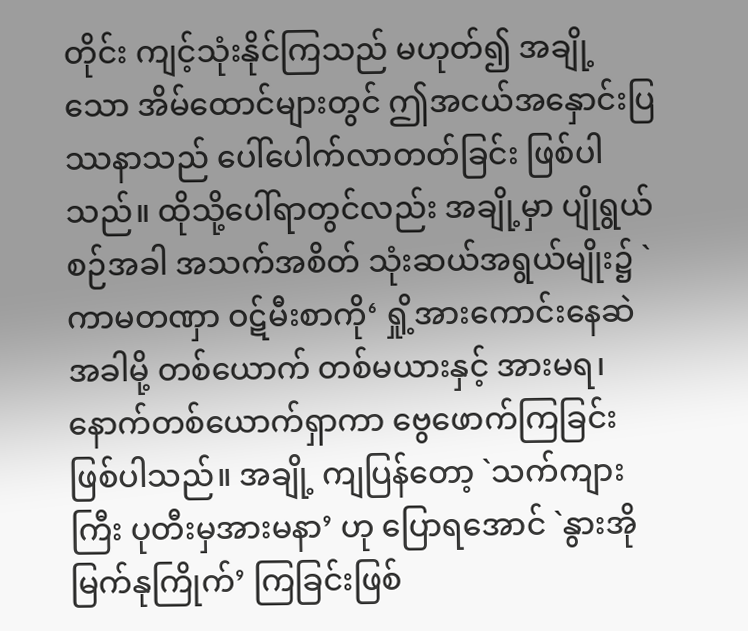တိုင်း ကျင့်သုံးနိုင်ကြသည် မဟုတ်၍ အချို့သော အိမ်ထောင်များတွင် ဤအငယ်အနှောင်းပြဿနာသည် ပေါ်ပေါက်လာတတ်ခြင်း ဖြစ်ပါသည်။ ထိုသို့ပေါ်ရာတွင်လည်း အချို့မှာ ပျိုရွယ်စဉ်အခါ အသက်အစိတ် သုံးဆယ်အရွယ်မျိုး၌ `ကာမတဏှာ ဝဋ်မီးစာကို‘ ရှို့အားကောင်းနေဆဲအခါမို့ တစ်ယောက် တစ်မယားနှင့် အားမရ၊ နောက်တစ်ယောက်ရှာကာ ဗွေဖောက်ကြခြင်းဖြစ်ပါသည်။ အချို့ ကျပြန်တော့ `သက်ကျားကြီး ပုတီးမှအားမနာ’ ဟု ပြောရအောင် `နွားအိုမြက်နုကြိုက်’ ကြခြင်းဖြစ်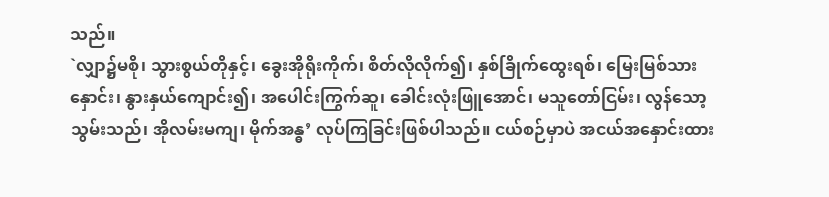သည်။
`လျှာ၌မစို၊ သွားစွယ်တိုနှင့်၊ ခွေးအိုရိုးကိုက်၊ စိတ်လိုလိုက်၍၊ နှစ်ခြိုက်ထွေးရစ်၊ မြေးမြစ်သားနှောင်း၊ နွားနှယ်ကျောင်း၍၊ အပေါင်းကြွက်ဆူ၊ ခေါင်းလုံးဖြူအောင်၊ မသူတော်ငြမ်း၊ လွန်သော့ သွမ်းသည်၊ အိုလမ်းမကျ၊ မိုက်အန္ဓ’ လုပ်ကြခြင်းဖြစ်ပါသည်။ ငယ်စဉ်မှာပဲ အငယ်အနှောင်းထား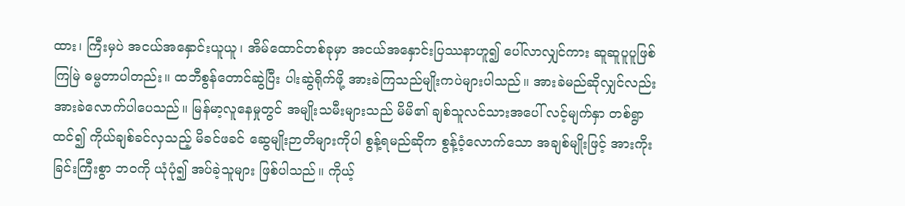ထား၊ ကြီးမှပဲ အငယ်အနှောင်းယူယူ၊ အိမ်ထောင်တစ်ခုမှာ အငယ်အနှောင်းပြဿနာဟူ၍ ပေါ်လာလျှင်ကား ဆူဆူပူပူဖြစ်ကြမြဲ ဓမ္မတာပါတည်း။ ထဘီစွန်တောင်ဆွဲပြီး ပါးဆွဲရိုက်ဖို့ အားခဲကြသည်မျိုးကပဲများပါသည်။ အားခဲမည်ဆိုလျှင်လည်း အားခဲလောက်ပါပေသည်။ မြန်မာ့လူနေမှုတွင် အမျိုးသမီးများသည် မိမိ၏ ချစ်သူလင်သားအပေါ် လင့်မျက်နှာ တစ်ရွာထင်၍ ကိုယ်ချစ်ခင်လှသည့် မိခင်ဖခင် ဆွေမျိုးဉာတိများကိုပါ စွန့်ရမည်ဆိုက စွန့်ဝံ့လောက်သော အချစ်မျိုးဖြင့် အားကိုးခြင်းကြီးစွာ ဘဝကို ယုံပုံ၍ အပ်ခဲ့သူများ ဖြစ်ပါသည်။ ကိုယ့်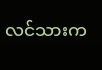လင်သားက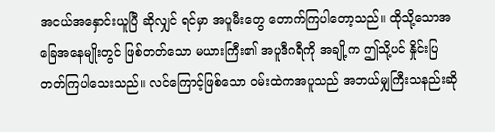အငယ်အနှောင်းယူပြီ ဆိုလျှင် ရင်မှာ အပူမီးတွေ တောက်ကြပါတော့သည်။ ထိုသို့သောအခြေအနေမျိုးတွင် ဖြစ်တတ်သော မယားကြီး၏ အပူဒီဂရီကို အချို့က ဤသို့ပင် နှိုင်းပြတတ်ကြပါသေးသည်။ လင်ကြောင့်ဖြစ်သော ဝမ်းထဲကအပူသည် အဘယ်မျှကြီးသနည်းဆို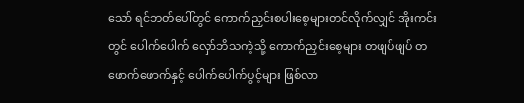သော် ရင်ဘတ်ပေါ်တွင် ကောက်ညှင်းစပါးစေ့များတင်လိုက်လျှင် အိုးကင်းတွင် ပေါက်ပေါက် လှော်ဘိသကဲ့သို့ ကောက်ညှင်းစေ့များ တဖျပ်ဖျပ် တဖောက်ဖောက်နှင့် ပေါက်ပေါက်ပွင့်များ ဖြစ်လာ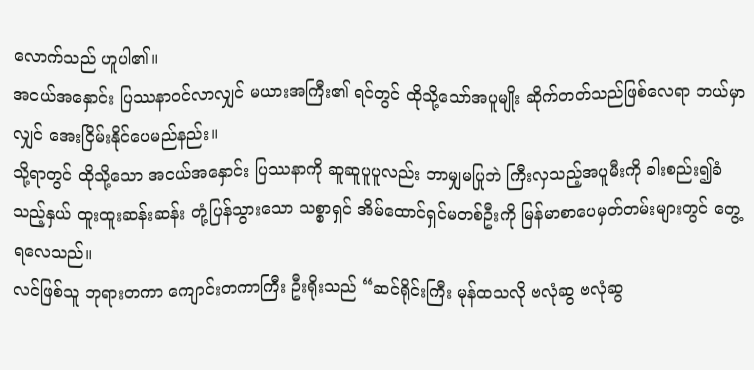လောက်သည် ဟူပါ၏။
အငယ်အနှောင်း ပြဿနာဝင်လာလျှင် မယားအကြီး၏ ရင်တွင် ထိုသို့သော်အပူမျိုး ဆိုက်တတ်သည်ဖြစ်လေရာ ဘယ်မှာလျှင် အေးငြိမ်းနိုင်ပေမည်နည်း။
သို့ရာတွင် ထိုသို့သော အငယ်အနှောင်း ပြဿနာကို ဆူဆူပူပူလည်း ဘာမျှမပြုဘဲ ကြီးလှသည့်အပူမီးကို ခါးစည်း၍ခံသည့်နှယ် ထူးထူးဆန်းဆန်း တုံ့ပြန်သွားသော သစ္စာရှင် အိမ်ထောင်ရှင်မတစ်ဦးကို မြန်မာစာပေမှတ်တမ်းများတွင် တွေ့ရလေသည်။
လင်ဖြစ်သူ ဘုရားတကာ ကျောင်းတကာကြီး ဦးရိုးသည် “ဆင်ရိုင်းကြီး မုန်ထသလို ဗလုံဆွ ဗလုံဆွ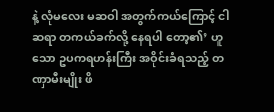နဲ့ လုံမလေး မဆဝါ အတွက်ကယ်ကြောင့် ငါဆရာ တကယ်ခက်လို့ နေရပါ တော့၏’ ဟူသော ဥပကရဟန်းကြီး အဝိုင်းခံရသည့် တဏှာမီးမျိုး ဖိ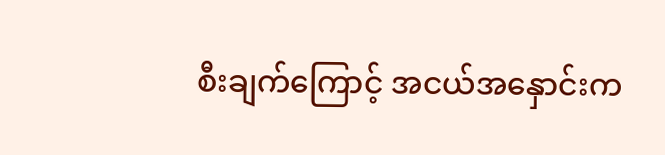စီးချက်ကြောင့် အငယ်အနှောင်းက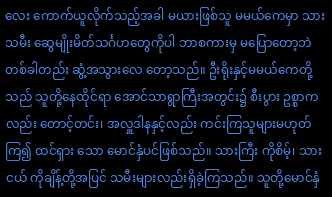လေး ကောက်ယူလိုက်သည့်အခါ မယားဖြစ်သူ မမယ်ကေမှာ သားသမီး ဆွေမျိုးမိတ်သင်္ဂဟတွေကိုပါ ဘာစကားမှ မပြောတော့ဘဲ တစ်ခါတည်း ဆွံ့အသွားလေ တော့သည်။ ဦးရိုးနှင့်မမယ်ကေတို့သည် သူတို့နေထိုင်ရာ အောင်သာရွာကြီးအတွင်း၌ စီးပွား ဥစ္စာကလည်း တောင့်တင်း၊ အလှူဒါနနှင့်လည်း ကင်းကြသူများမဟုတ်ကြ၍ ထင်ရှား သော မောင်နှံပင်ဖြစ်သည်။ သားကြီး ကိုစိမ့်၊ သားငယ် ကိုချိန့်တို့အပြင် သမီးများလည်းရှိခဲ့ကြသည်။ သူတို့မောင်နှံ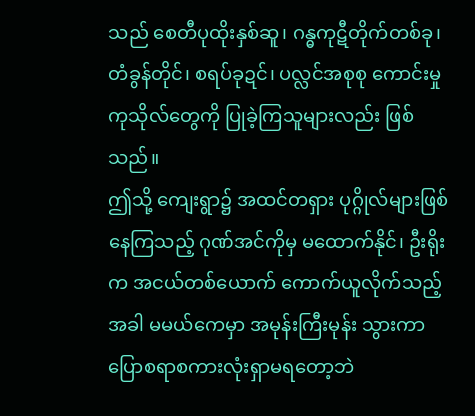သည် စေတီပုထိုးနှစ်ဆူ၊ ဂန္ဓကုဋီတိုက်တစ်ခု၊ တံခွန်တိုင်၊ စရပ်ခုဍင်၊ ပလ္လင်အစုစု ကောင်းမှုကုသိုလ်တွေကို ပြုခဲ့ကြသူများလည်း ဖြစ်သည်။
ဤသို့ ကျေးရွာ၌ အထင်တရှား ပုဂ္ဂိုလ်များဖြစ်နေကြသည့် ဂုဏ်အင်ကိုမှ မထောက်နိုင်၊ ဦးရိုးက အငယ်တစ်ယောက် ကောက်ယူလိုက်သည့်အခါ မမယ်ကေမှာ အမုန်းကြီးမုန်း သွားကာ ပြောစရာစကားလုံးရှာမရတော့ဘဲ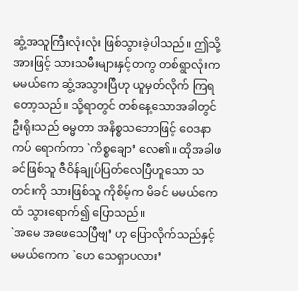ဆွံ့အသူကြီးလုံးလုံး ဖြစ်သွားခဲ့ပါသည်။ ဤသို့ အားဖြင့် သားသမီးများနှင့်တကွ တစ်ရွာလုံးက မမယ်ကေ ဆွံ့အသွားပြီဟု ယူမှတ်လိုက် ကြရတော့သည်။ သို့ရာတွင် တစ်နေ့သောအခါတွင် ဦးရိုးသည် ဓမ္မတာ အနိစ္စသဘောဖြင့် ဝေဒနာကပ် ရောက်ကာ `ကိစ္စချော’ လေ၏။ ထိုအခါဖခင်ဖြစ်သူ ဇီဝိန်ချုပ်ပြတ်လေပြီဟူသော သတင်းကို သားဖြစ်သူ ကိုစိမ့်က မိခင် မမယ်ကေထံ သွားရောက်၍ ပြောသည်။
`အမေ အဖေသေပြီဗျ’ ဟု ပြောလိုက်သည်နှင့် မမယ်ကေက `ဟေ သေရှာပလား’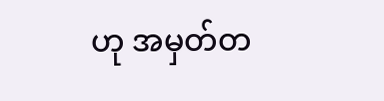ဟု အမှတ်တ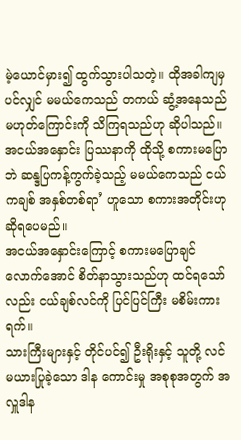မဲ့ယောင်မှား၍ ထွက်သွားပါသတဲ့။ ထိုအခါကျမှပင်လျှင် မမယ်ကေသည် တကယ် ဆွံ့အနေသည်မဟုတ်ကြောင်းကို သိကြရသည်ဟု ဆိုပါသည်။ အငယ်အနှောင်း ပြဿနာကို ထိုသို့ စကားမပြောဘဲ ဆန္ဒပြကန့်ကွက်ခဲ့သည့် မမယ်ကေသည် ငယ်ကချစ် အနှစ်တစ်ရာ’ ဟူသော စကားအတိုင်းဟု ဆိုရပေမည်။
အငယ်အနှောင်းကြောင့် စကားမပြောချင်လောက်အောင် စိတ်နာသွားသည်ဟု ထင်ရသော်လည်း ငယ်ချစ်လင်ကို ပြင်ပြင်ကြီး မစိမ်းကားရက်။
သားကြီးများနှင့် တိုင်ပင်၍ ဦးရိုးနှင့် သူတို့ လင်မယားပြုခဲ့သော ဒါန ကောင်းမှု အစုစုအတွက် အလှူဒါန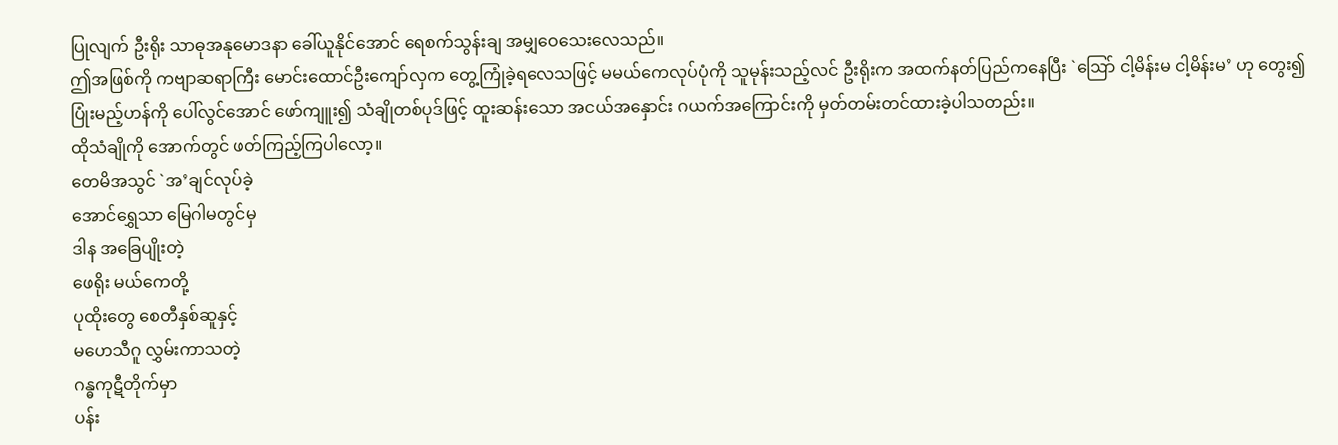ပြုလျက် ဦးရိုး သာဓုအနုမောဒနာ ခေါ်ယူနိုင်အောင် ရေစက်သွန်းချ အမျှဝေသေးလေသည်။
ဤအဖြစ်ကို ကဗျာဆရာကြီး မောင်းထောင်ဦးကျော်လှက တွေ့ကြုံခဲ့ရလေသဖြင့် မမယ်ကေလုပ်ပုံကို သူမုန်းသည့်လင် ဦးရိုးက အထက်နတ်ပြည်ကနေပြီး `ဩော် ငါ့မိန်းမ ငါ့မိန်းမ’ ဟု တွေး၍ ပြုံးမည့်ဟန်ကို ပေါ်လွင်အောင် ဖော်ကျူး၍ သံချိုတစ်ပုဒ်ဖြင့် ထူးဆန်းသော အငယ်အနှောင်း ဂယက်အကြောင်းကို မှတ်တမ်းတင်ထားခဲ့ပါသတည်း။
ထိုသံချိုကို အောက်တွင် ဖတ်ကြည့်ကြပါလော့။
တေမိအသွင် `အ’ချင်လုပ်ခဲ့
အောင်ရွှေသာ မြေဂါမတွင်မှ
ဒါန အခြေပျိုးတဲ့
ဖေရိုး မယ်ကေတို့
ပုထိုးတွေ စေတီနှစ်ဆူနှင့်
မဟေသီဂူ လွှမ်းကာသတဲ့
ဂန္ဓကုဋီတိုက်မှာ
ပန်း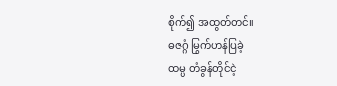စိုက်၍ အထွတ်တင်။
ဓဇဂ္ဂံ မြွက်ဟန်ပြခဲ့
ထမ္ပ တံခွန်တိုင်ငဲ့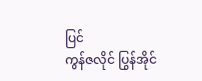ပြင်
ကွန်ဇလိုင် ပြွန်အိုင်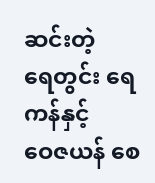ဆင်းတဲ့
ရေတွင်း ရေကန်နှင့်
ဝေဇယန် စေ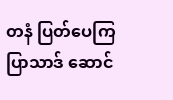တနံ ပြတ်ပေကြ
ပြာသာဒ် ဆောင်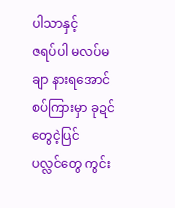ပါသာနှင့်
ဇရပ်ပါ မလပ်မချာ နားရအောင်
စပ်ကြားမှာ ခုဍင်တွေငဲ့ပြင်
ပလ္လင်တွေ ကွင်း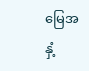မြေအနှံ့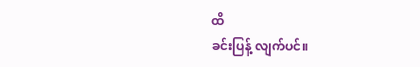ထိ
ခင်းပြန့် လျက်ပင်။